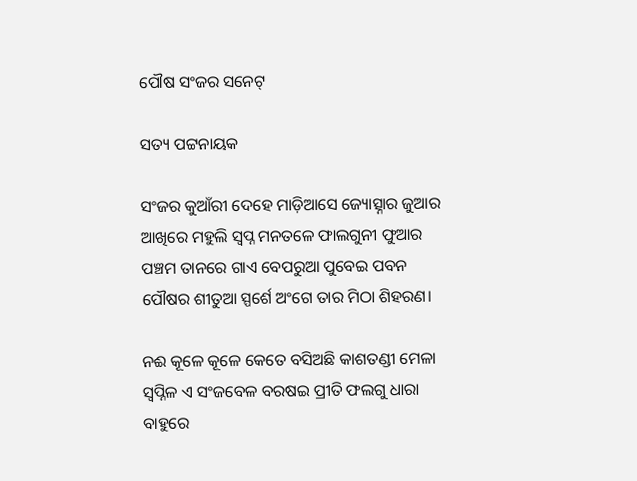ପୌଷ ସଂଜର ସନେଟ୍

ସତ୍ୟ ପଟ୍ଟନାୟକ

ସଂଜର କୁଆଁରୀ ଦେହେ ମାଡ଼ିଆସେ ଜ୍ୟୋତ୍ସ୍ନାର ଜୁଆର
ଆଖିରେ ମହୁଲି ସ୍ବପ୍ନ ମନତଳେ ଫାଲଗୁନୀ ଫୁଆର
ପଞ୍ଚମ ତାନରେ ଗାଏ ବେପରୁଆ ପୁବେଇ ପବନ
ପୌଷର ଶୀତୁଆ ସ୍ପର୍ଶେ ଅଂଗେ ତାର ମିଠା ଶିହରଣ।

ନଈ କୂଳେ କୂଳେ କେତେ ବସିଅଛି କାଶତଣ୍ଡୀ ମେଳା
ସ୍ବପ୍ନିଳ ଏ ସଂଜବେଳ ବରଷଇ ପ୍ରୀତି ଫଲଗୁ ଧାରା
ବାହୁରେ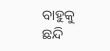ବାହୁକୁ ଛନ୍ଦି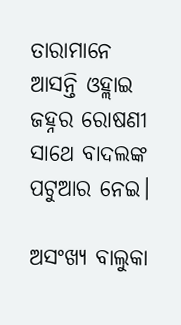ତାରାମାନେ ଆସନ୍ତି ଓହ୍ଲାଇ
ଜହ୍ନର ରୋଷଣୀ ସାଥେ ବାଦଲଙ୍କ ପଟୁଆର ନେଇ।

ଅସଂଖ୍ୟ ବାଲୁକା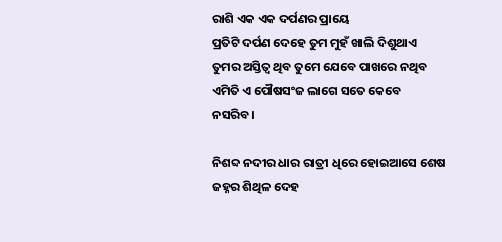ରାଶି ଏକ ଏକ ଦର୍ପଣର ପ୍ରାୟେ
ପ୍ରତିଟି ଦର୍ପଣ ଦେହେ ତୁମ ମୁହଁ ଖାଲି ଦିଶୁଥାଏ
ତୁମର ଅସ୍ତିତ୍ବ ଥିବ ତୁମେ ଯେବେ ପାଖରେ ନଥିବ
ଏମିତି ଏ ପୌଷସଂଜ ଲାଗେ ସତେ କେବେ ନସରିବ।

ନିଶବ୍ଦ ନଦୀର ଧାର ରାତ୍ରୀ ଧିରେ ହୋଇଆସେ ଶେଷ
ଜହ୍ନର ଶିଥିଳ ଦେହ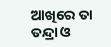ଆଖିରେ ତା ତନ୍ଦ୍ରା ଓ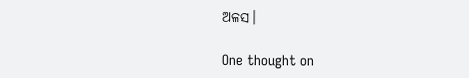ଅଳସ।

One thought on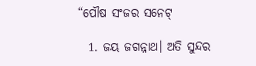“ପୌଷ ସଂଜର ସନେଟ୍

  1. ଜୟ ଜଗନ୍ନାଥ। ଅତି ସୁନ୍ଦର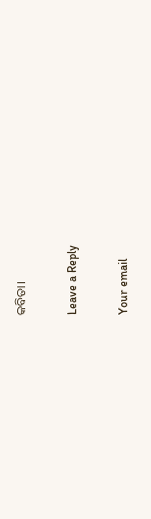କବିତା।

Leave a Reply

Your email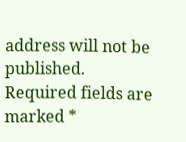address will not be published. Required fields are marked *